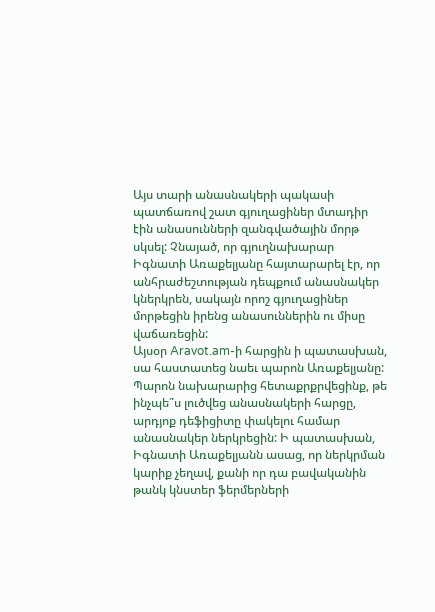Այս տարի անասնակերի պակասի պատճառով շատ գյուղացիներ մտադիր էին անասունների զանգվածային մորթ սկսել: Չնայած, որ գյուղնախարար Իգնատի Առաքելյանը հայտարարել էր, որ անհրաժեշտության դեպքում անասնակեր կներկրեն, սակայն որոշ գյուղացիներ մորթեցին իրենց անասուններին ու միսը վաճառեցին:
Այսօր Aravot.am-ի հարցին ի պատասխան, սա հաստատեց նաեւ պարոն Առաքելյանը:
Պարոն նախարարից հետաքրքրվեցինք, թե ինչպե՞ս լուծվեց անասնակերի հարցը, արդյոք դեֆիցիտը փակելու համար անասնակեր ներկրեցին: Ի պատասխան, Իգնատի Առաքելյանն ասաց, որ ներկրման կարիք չեղավ, քանի որ դա բավականին թանկ կնստեր ֆերմերների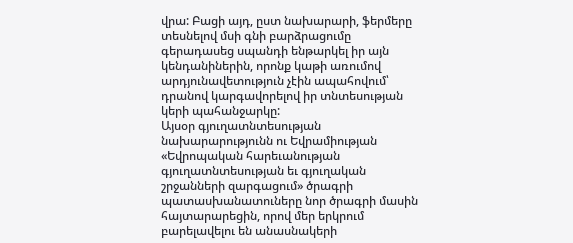վրա: Բացի այդ, ըստ նախարարի, ֆերմերը տեսնելով մսի գնի բարձրացումը գերադասեց սպանդի ենթարկել իր այն կենդանիներին, որոնք կաթի առումով արդյունավետություն չէին ապահովում՝ դրանով կարգավորելով իր տնտեսության կերի պահանջարկը:
Այսօր գյուղատնտեսության նախարարությունն ու Եվրամիության «Եվրոպական հարեւանության գյուղատնտեսության եւ գյուղական շրջանների զարգացում» ծրագրի պատասխանատուները նոր ծրագրի մասին հայտարարեցին, որով մեր երկրում բարելավելու են անասնակերի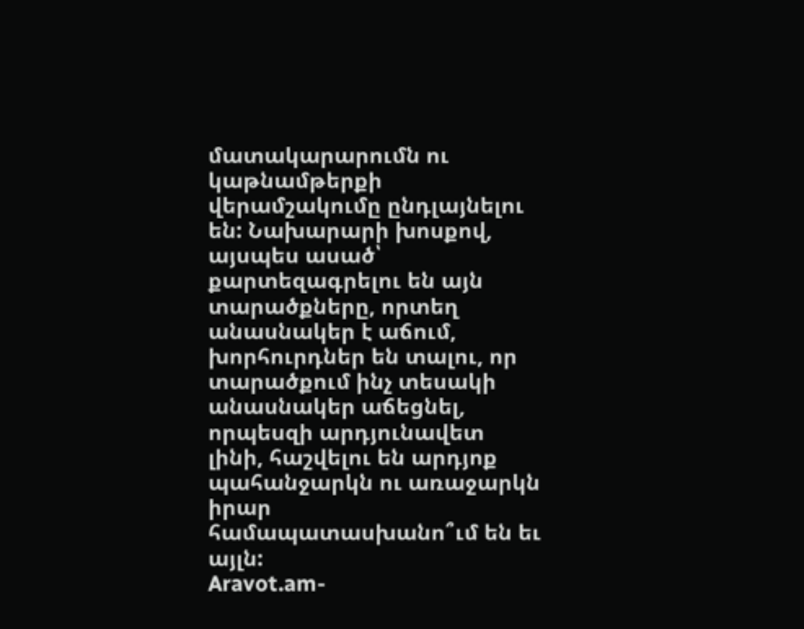մատակարարումն ու կաթնամթերքի վերամշակումը ընդլայնելու են: Նախարարի խոսքով, այսպես ասած՝ քարտեզագրելու են այն տարածքները, որտեղ անասնակեր է աճում, խորհուրդներ են տալու, որ տարածքում ինչ տեսակի անասնակեր աճեցնել, որպեսզի արդյունավետ լինի, հաշվելու են արդյոք պահանջարկն ու առաջարկն իրար համապատասխանո՞ւմ են եւ այլն:
Aravot.am-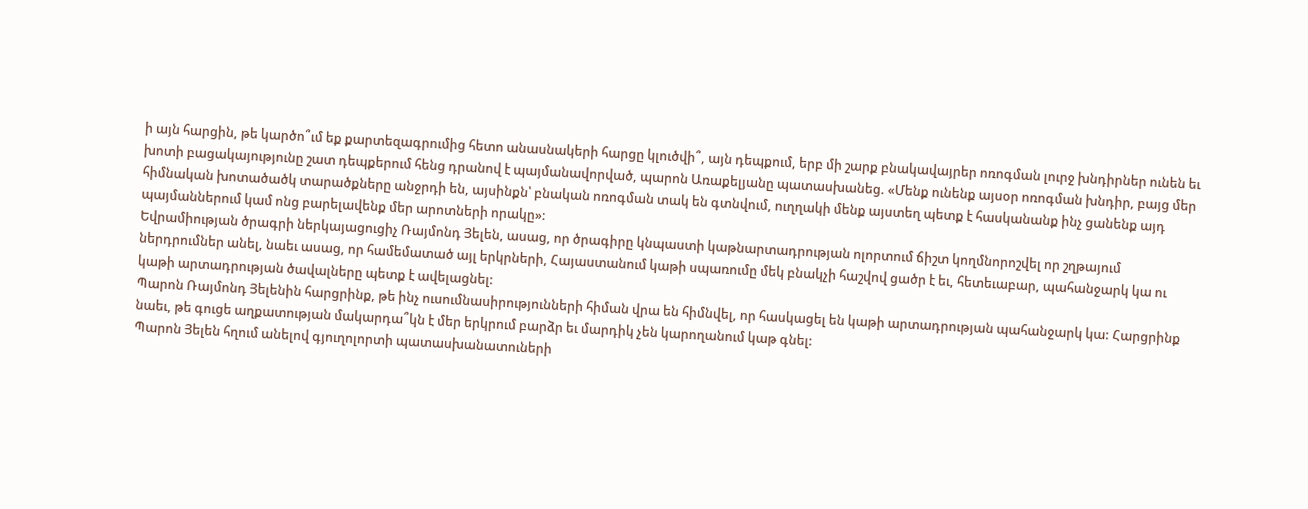ի այն հարցին, թե կարծո՞ւմ եք քարտեզագրումից հետո անասնակերի հարցը կլուծվի՞, այն դեպքում, երբ մի շարք բնակավայրեր ոռոգման լուրջ խնդիրներ ունեն եւ խոտի բացակայությունը շատ դեպքերում հենց դրանով է պայմանավորված, պարոն Առաքելյանը պատասխանեց. «Մենք ունենք այսօր ոռոգման խնդիր, բայց մեր հիմնական խոտածածկ տարածքները անջրդի են, այսինքն՝ բնական ոռոգման տակ են գտնվում, ուղղակի մենք այստեղ պետք է հասկանանք ինչ ցանենք այդ պայմաններում կամ ոնց բարելավենք մեր արոտների որակը»:
Եվրամիության ծրագրի ներկայացուցիչ Ռայմոնդ Յելեն, ասաց, որ ծրագիրը կնպաստի կաթնարտադրության ոլորտում ճիշտ կողմնորոշվել որ շղթայում ներդրումներ անել, նաեւ ասաց, որ համեմատած այլ երկրների, Հայաստանում կաթի սպառումը մեկ բնակչի հաշվով ցածր է եւ, հետեւաբար, պահանջարկ կա ու կաթի արտադրության ծավալները պետք է ավելացնել:
Պարոն Ռայմոնդ Յելենին հարցրինք, թե ինչ ուսումնասիրությունների հիման վրա են հիմնվել, որ հասկացել են կաթի արտադրության պահանջարկ կա: Հարցրինք նաեւ, թե գուցե աղքատության մակարդա՞կն է մեր երկրում բարձր եւ մարդիկ չեն կարողանում կաթ գնել:
Պարոն Յելեն հղում անելով գյուղոլորտի պատասխանատուների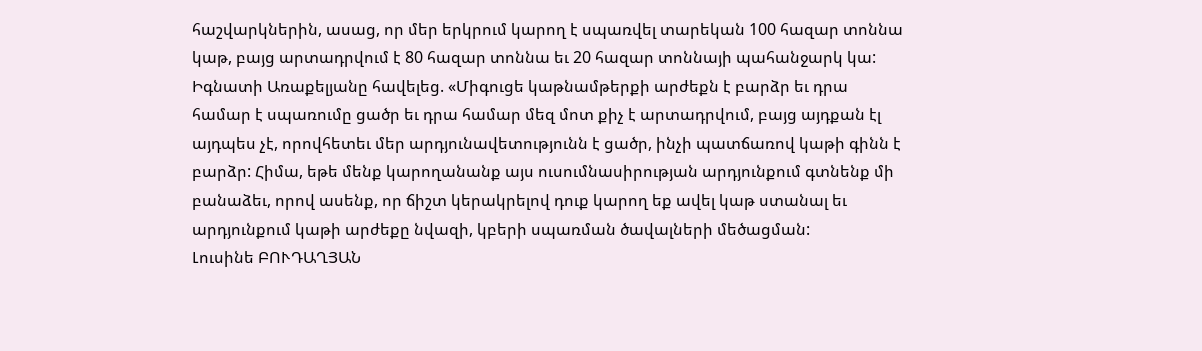հաշվարկներին, ասաց, որ մեր երկրում կարող է սպառվել տարեկան 100 հազար տոննա կաթ, բայց արտադրվում է 80 հազար տոննա եւ 20 հազար տոննայի պահանջարկ կա:
Իգնատի Առաքելյանը հավելեց. «Միգուցե կաթնամթերքի արժեքն է բարձր եւ դրա համար է սպառումը ցածր եւ դրա համար մեզ մոտ քիչ է արտադրվում, բայց այդքան էլ այդպես չէ, որովհետեւ մեր արդյունավետությունն է ցածր, ինչի պատճառով կաթի գինն է բարձր: Հիմա, եթե մենք կարողանանք այս ուսումնասիրության արդյունքում գտնենք մի բանաձեւ, որով ասենք, որ ճիշտ կերակրելով դուք կարող եք ավել կաթ ստանալ եւ արդյունքում կաթի արժեքը նվազի, կբերի սպառման ծավալների մեծացման:
Լուսինե ԲՈՒԴԱՂՅԱՆ